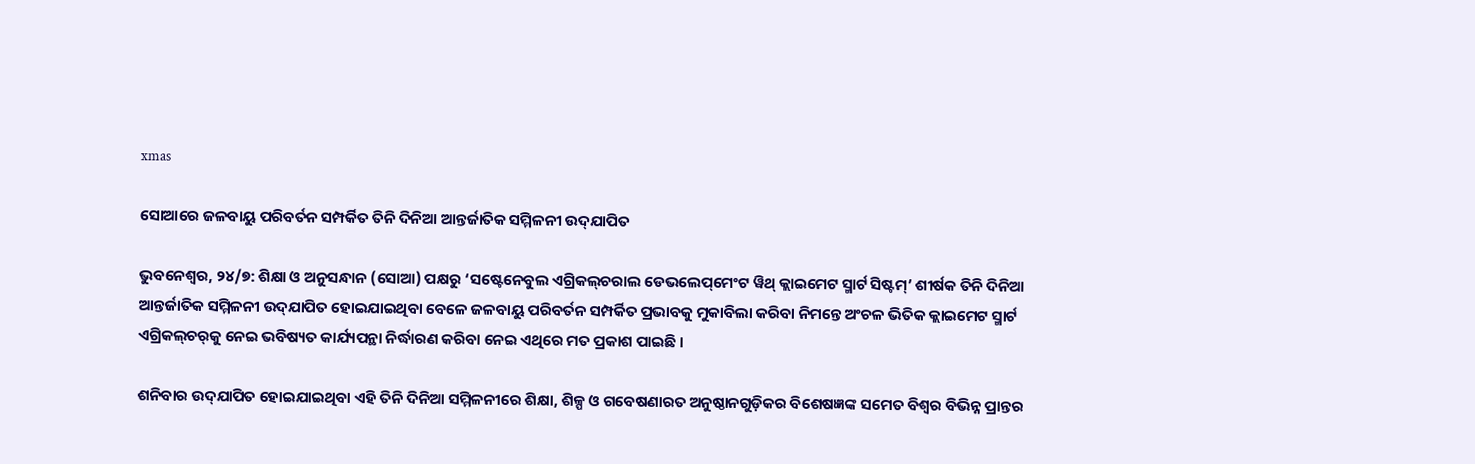xmas

ସୋଆରେ ଜଳବାୟୁ ପରିବର୍ତନ ସମ୍ପର୍କିତ ତିନି ଦିନିଆ ଆନ୍ତର୍ଜାତିକ ସମ୍ମିଳନୀ ଉଦ୍‌ଯାପିତ

ଭୁବନେଶ୍ୱର, ୨୪/୭: ଶିକ୍ଷା ଓ ଅନୁସନ୍ଧାନ (ସୋଆ) ପକ୍ଷରୁ ‘ସଷ୍ଟେନେବୁଲ ଏଗ୍ରିକଲ୍‌ଚରାଲ ଡେଭଲେପ୍‌ମେଂଟ ୱିଥ୍ କ୍ଲାଇମେଟ ସ୍ମାର୍ଟ ସିଷ୍ଟମ୍‌’ ଶୀର୍ଷକ ତିନି ଦିନିଆ ଆନ୍ତର୍ଜାତିକ ସମ୍ମିଳନୀ ଉଦ୍‌ଯାପିତ ହୋଇଯାଇଥିବା ବେଳେ ଜଳବାୟୁ ପରିବର୍ତନ ସମ୍ପର୍କିତ ପ୍ରଭାବକୁ ମୁକାବିଲା କରିବା ନିମନ୍ତେ ଅଂଚଳ ଭିତିକ କ୍ଲାଇମେଟ ସ୍ମାର୍ଟ ଏଗ୍ରିକଲ୍‌ଚର୍‌କୁ ନେଇ ଭବିଷ୍ୟତ କାର୍ଯ୍ୟପନ୍ଥା ନିର୍ଦ୍ଧାରଣ କରିବା ନେଇ ଏଥିରେ ମତ ପ୍ରକାଶ ପାଇଛି ।

ଶନିବାର ଉଦ୍‌ଯାପିତ ହୋଇଯାଇଥିବା ଏହି ତିନି ଦିନିଆ ସମ୍ମିଳନୀରେ ଶିକ୍ଷା, ଶିଳ୍ପ ଓ ଗବେଷଣାରତ ଅନୁଷ୍ଠାନଗୁଡ଼ିକର ବିଶେଷଜ୍ଞଙ୍କ ସମେତ ବିଶ୍ୱର ବିଭିନ୍ନ ପ୍ରାନ୍ତର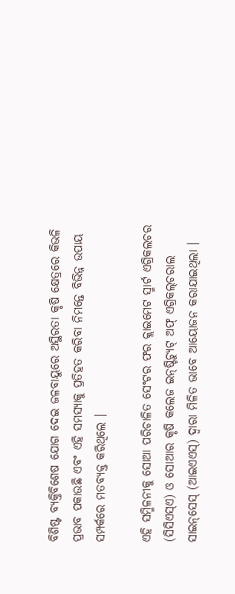ବିଶିଷ୍ଟ ବ୍ୟକ୍ତିବିଶେଷ ଯୋଗ ଦେଇ ଜଳବାୟୁରେ ଅସ୍ଥିରତା କୃଷି କ୍ଷେତ୍ରରେ କିଭଳି ପ୍ରଭାବ ପକାଉଛି ଏବଂ ଏହି ସମସ୍ୟାକୁ ପ୍ରତିହତ କରିବା ନିମନ୍ତେ ବିଭିନ୍ନ ଉପାୟ ସମ୍ପର୍କରେ ମତବ୍ୟକ୍ତ କରିଥିଲେ ।

ଏହି ସମ୍ମିଳନୀକୁ ସୋଆ ପରିଚାଳିତ ସେଂଟର ଫର କ୍ଲାଇମେଟ ସ୍ମାର୍ଟ ଏଗ୍ରିକଲଚର (ସିସିଏସ୍‌ଏ) ଓ ସୋଆର କୃଷି କଲେଜ ଇନ୍‌ଷ୍ଟିଚ୍ୟୁଟ୍ ଅଫ୍ ଏଗ୍ରିକଲ୍‌ଚରାଲ ସାଇନ୍‌ସେସ୍ (ଆଇଏଏସ୍‌) ଦ୍ୱାରା ମିଳିତ ଭାବେ ଆୟୋଜନ କରାଯାଇଥିଲା ।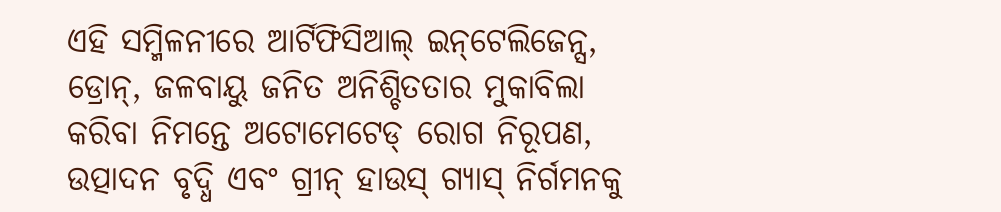ଏହି ସମ୍ମିଳନୀରେ ଆର୍ଟିଫିସିଆଲ୍ ଇନ୍‌ଟେଲିଜେନ୍ସ, ଡ୍ରୋନ୍‌, ଜଳବାୟୁ ଜନିତ ଅନିଶ୍ଚିତତାର ମୁକାବିଲା କରିବା ନିମନ୍ତେ ଅଟୋମେଟେଡ୍ ରୋଗ ନିରୂପଣ, ଉତ୍ପାଦନ ବୃଦ୍ଧି ଏବଂ ଗ୍ରୀନ୍ ହାଉସ୍ ଗ୍ୟାସ୍ ନିର୍ଗମନକୁ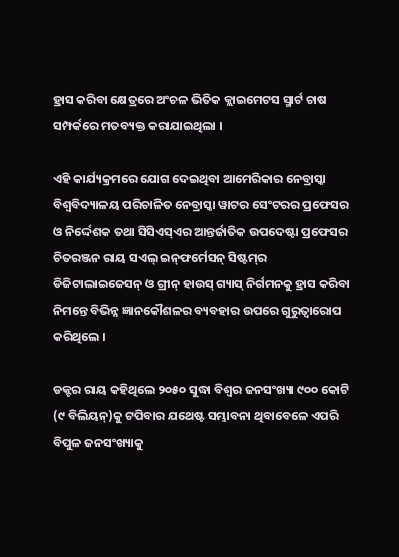ହ୍ରାସ କରିବା କ୍ଷେତ୍ରରେ ଅଂଚଳ ଭିତିକ କ୍ଲାଇମେଟସ ସ୍ମାର୍ଟ ଚାଷ ସମ୍ପର୍କରେ ମତବ୍ୟକ୍ତ କରାଯାଇଥିଲା ।

ଏହି କାର୍ଯ୍ୟକ୍ରମରେ ଯୋଗ ଦେଇଥିବା ଆମେରିକାର ନେବ୍ରାସ୍କା ବିଶ୍ୱବିଦ୍ୟାଳୟ ପରିଚାଳିତ ନେବ୍ରାସ୍କା ୱାଟର ସେଂଟରର ପ୍ରଫେସର ଓ ନିର୍ଦ୍ଦେଶକ ତଥା ସିସିଏସ୍‌ଏର ଆନ୍ତର୍ଜାତିକ ଉପଦେଷ୍ଟା ପ୍ରଫେସର ଚିତରଞ୍ଜନ ରାୟ ସଏଲ୍ ଇନ୍‌ଫର୍ମେସନ୍ ସିଷ୍ଟମ୍‌ର ଡିଜିଟାଲାଇଜେସନ୍ ଓ ଗ୍ରୀନ୍ ହାଉସ୍ ଗ୍ୟାସ୍ ନିର୍ଗମନକୁ ହ୍ରାସ କରିବା ନିମନ୍ତେ ବିଭିନ୍ନ ଜ୍ଞାନକୌଶଳର ବ୍ୟବହାର ଉପରେ ଗୁରୁତ୍ୱାରୋପ କରିଥିଲେ ।

ଡକ୍ଟର ରାୟ କହିଥିଲେ ୨୦୫୦ ସୁଦ୍ଧା ବିଶ୍ୱର ଜନସଂଖ୍ୟା ୯୦୦ କୋଟି (୯ ବିଲିୟନ୍‌)କୁ ଟପିବାର ଯଥେଷ୍ଟ ସମ୍ଭାବନା ଥିବାବେଳେ ଏପରି ବିପୁଳ ଜନସଂଖ୍ୟାକୁ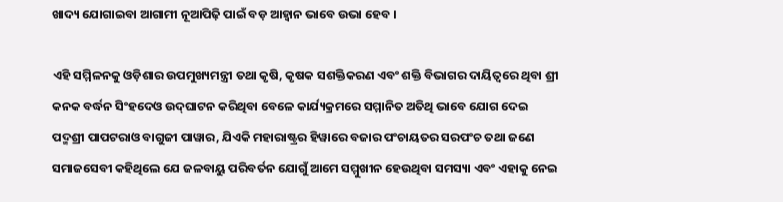ଖାଦ୍ୟ ଯୋଗାଇବା ଆଗାମୀ ନୂଆପିଢ଼ି ପାଇଁ ବଡ଼ ଆହ୍ୱାନ ଭାବେ ଉଭା ହେବ ।

ଏହି ସମ୍ମିଳନକୁ ଓଡ଼ିଶାର ଉପମୁଖ୍ୟମନ୍ତ୍ରୀ ତଥା କୃଷି, କୃଷକ ସଶକ୍ତିକରଣ ଏବଂ ଶକ୍ତି ବିଭାଗର ଦାୟିତ୍ୱରେ ଥିବା ଶ୍ରୀ କନକ ବର୍ଦ୍ଧନ ସିଂହଦେଓ ଉଦ୍‌ଘାଟନ କରିଥିବା ବେଳେ କାର୍ଯ୍ୟକ୍ରମରେ ସମ୍ମାନିତ ଅତିଥି ଭାବେ ଯୋଗ ଦେଇ ପଦ୍ମଶ୍ରୀ ପାପଟରାଓ ବାଗୁଜୀ ପାୱାର, ଯିଏକି ମହାରାଷ୍ଟ୍ରର ହିୱାରେ ବଜାର ପଂଚାୟତର ସରପଂଚ ତଥା ଜଣେ ସମାଜସେବୀ କହିଥିଲେ ଯେ ଜଳବାୟୁ ପରିବର୍ତନ ଯୋଗୁଁ ଆମେ ସମ୍ମୁଖୀନ ହେଉଥିବା ସମସ୍ୟା ଏବଂ ଏହାକୁ ନେଇ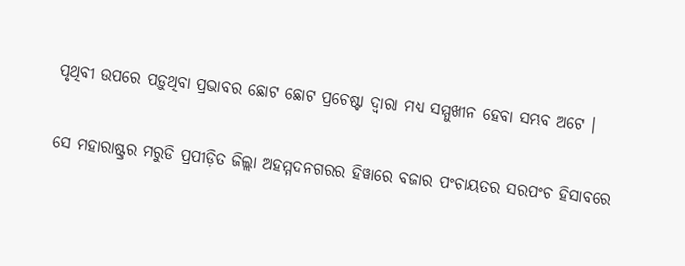ପୃଥିବୀ ଉପରେ ପଡ଼ୁଥିବା ପ୍ରଭାବର ଛୋଟ ଛୋଟ ପ୍ରଚେଷ୍ଟା ଦ୍ୱାରା ମଧ୍ୟ ସମ୍ମୁଖୀନ ହେବା ସମ୍ଭବ ଅଟେ ।

ସେ ମହାରାଷ୍ଟ୍ରର ମରୁଡି ପ୍ରପୀଡ଼ିତ ଜିଲ୍ଲା ଅହମ୍ମଦନଗରର ହିୱାରେ ବଜାର ପଂଚାୟତର ସରପଂଚ ହିସାବରେ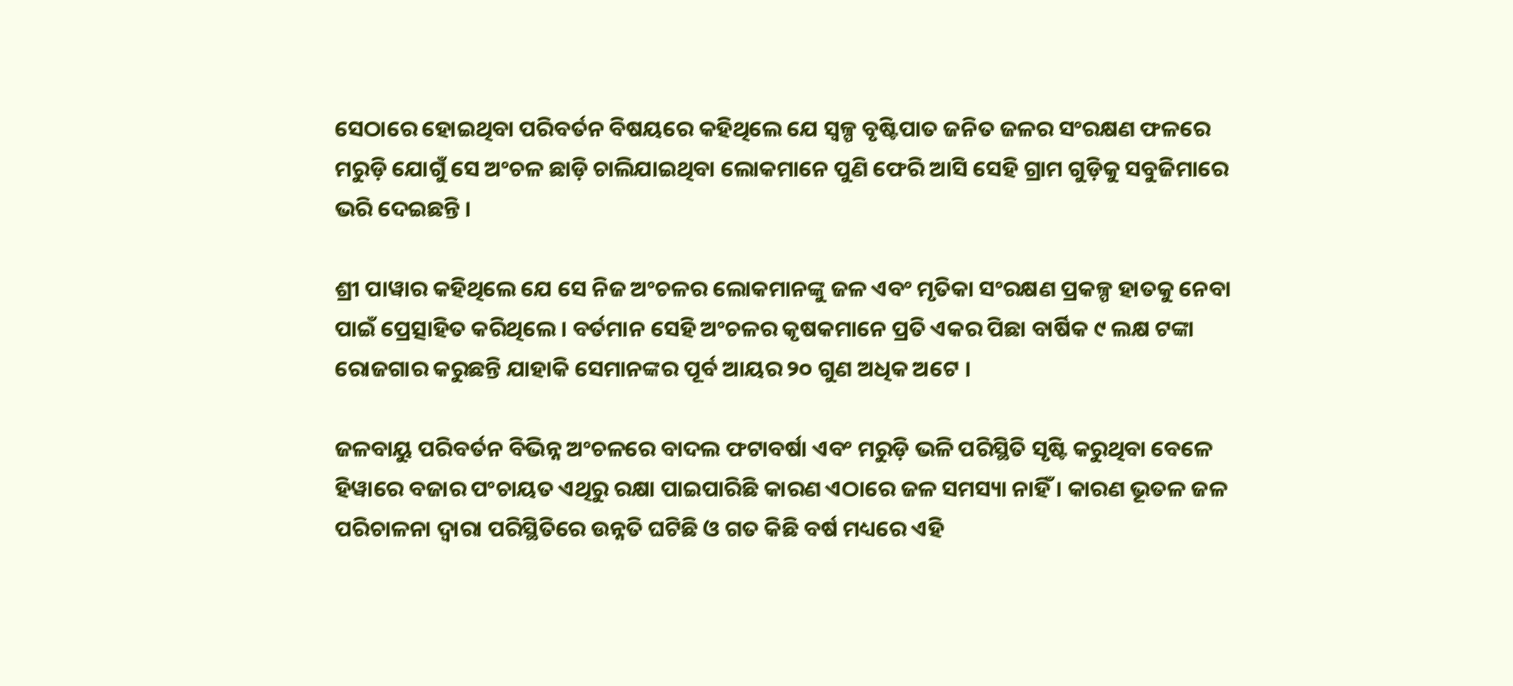ସେଠାରେ ହୋଇଥିବା ପରିବର୍ତନ ବିଷୟରେ କହିଥିଲେ ଯେ ସ୍ୱଳ୍ପ ବୃଷ୍ଟିପାତ ଜନିତ ଜଳର ସଂରକ୍ଷଣ ଫଳରେ ମରୁଡ଼ି ଯୋଗୁଁ ସେ ଅଂଚଳ ଛାଡ଼ି ଚାଲିଯାଇଥିବା ଲୋକମାନେ ପୁଣି ଫେରି ଆସି ସେହି ଗ୍ରାମ ଗୁଡ଼ିକୁ ସବୁଜିମାରେ ଭରି ଦେଇଛନ୍ତି ।

ଶ୍ରୀ ପାୱାର କହିଥିଲେ ଯେ ସେ ନିଜ ଅଂଚଳର ଲୋକମାନଙ୍କୁ ଜଳ ଏବଂ ମୃତିକା ସଂରକ୍ଷଣ ପ୍ରକଳ୍ପ ହାତକୁ ନେବା ପାଇଁ ପ୍ରେତ୍ସାହିତ କରିଥିଲେ । ବର୍ତମାନ ସେହି ଅଂଚଳର କୃଷକମାନେ ପ୍ରତି ଏକର ପିଛା ବାର୍ଷିକ ୯ ଲକ୍ଷ ଟଙ୍କା ରୋଜଗାର କରୁଛନ୍ତି ଯାହାକି ସେମାନଙ୍କର ପୂର୍ବ ଆୟର ୨୦ ଗୁଣ ଅଧିକ ଅଟେ ।

ଜଳବାୟୁ ପରିବର୍ତନ ବିଭିନ୍ନ ଅଂଚଳରେ ବାଦଲ ଫଟାବର୍ଷା ଏବଂ ମରୁଡ଼ି ଭଳି ପରିସ୍ଥିତି ସୃଷ୍ଟି କରୁଥିବା ବେଳେ ହିୱାରେ ବଜାର ପଂଚାୟତ ଏଥିରୁ ରକ୍ଷା ପାଇପାରିଛି କାରଣ ଏଠାରେ ଜଳ ସମସ୍ୟା ନାହିଁ । କାରଣ ଭୂତଳ ଜଳ ପରିଚାଳନା ଦ୍ୱାରା ପରିସ୍ଥିତିରେ ଉନ୍ନତି ଘଟିଛି ଓ ଗତ କିଛି ବର୍ଷ ମଧ୍ୟରେ ଏହି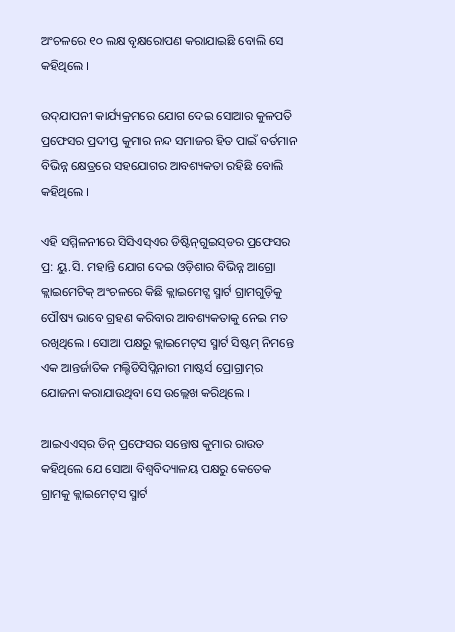ଅଂଚଳରେ ୧୦ ଲକ୍ଷ ବୃକ୍ଷରୋପଣ କରାଯାଇଛି ବୋଲି ସେ କହିଥିଲେ ।

ଉଦ୍‌ଯାପନୀ କାର୍ଯ୍ୟକ୍ରମରେ ଯୋଗ ଦେଇ ସୋଆର କୁଳପତି ପ୍ରଫେସର ପ୍ରଦୀପ୍ତ କୁମାର ନନ୍ଦ ସମାଜର ହିତ ପାଇଁ ବର୍ତମାନ ବିଭିନ୍ନ କ୍ଷେତ୍ରରେ ସହଯୋଗର ଆବଶ୍ୟକତା ରହିଛି ବୋଲି କହିଥିଲେ ।

ଏହି ସମ୍ମିଳନୀରେ ସିସିଏସ୍‌ଏର ଡିଷ୍ଟିନ୍‌ଗୁଇସ୍‌ଡର ପ୍ରଫେସର ପ୍ର: ୟୁ.ସି. ମହାନ୍ତି ଯୋଗ ଦେଇ ଓଡ଼ିଶାର ବିଭିନ୍ନ ଆଗ୍ରୋ କ୍ଲାଇମେଟିକ୍ ଅଂଚଳରେ କିଛି କ୍ଲାଇମେଟ୍ସ ସ୍ମାର୍ଟ ଗ୍ରାମଗୁଡ଼ିକୁ ପୌଷ୍ୟ ଭାବେ ଗ୍ରହଣ କରିବାର ଆବଶ୍ୟକତାକୁ ନେଇ ମତ ରଖିଥିଲେ । ସୋଆ ପକ୍ଷରୁ କ୍ଲାଇମେଟ୍‌ସ ସ୍ମାର୍ଟ ସିଷ୍ଟମ୍ ନିମନ୍ତେ ଏକ ଆନ୍ତର୍ଜାତିକ ମଲ୍ଟିଡିସିପ୍ଲିନାରୀ ମାଷ୍ଟର୍ସ ପ୍ରୋଗ୍ରାମ୍‌ର ଯୋଜନା କରାଯାଉଥିବା ସେ ଉଲ୍ଲେଖ କରିଥିଲେ ।

ଆଇଏଏସ୍‌ର ଡିନ୍ ପ୍ରଫେସର ସନ୍ତୋଷ କୁମାର ରାଉତ କହିଥିଲେ ଯେ ସୋଆ ବିଶ୍ୱବିଦ୍ୟାଳୟ ପକ୍ଷରୁ କେତେକ ଗ୍ରାମକୁ କ୍ଲାଇମେଟ୍‌ସ ସ୍ମାର୍ଟ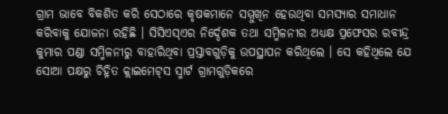ଗ୍ରାମ ଭାବେ ବିକଶିତ କରି ସେଠାରେ କୃଷକମାନେ ସମ୍ମୁଖିନ ହେଉଥିବା ସମସ୍ୟାର ସମାଧାନ କରିବାକୁ ଯୋଜନା ରହିଛି । ସିସିଏସ୍‌ଏର ନିର୍ଦ୍ଦେଶକ ତଥା ସମ୍ମିଳନୀର ଅଧ୍ୟକ୍ଷ ପ୍ରଫେସର ରବୀନ୍ଦ୍ର କୁମାର ପଣ୍ଡା ସମ୍ମିଳନୀରୁ ବାହାରିଥିବା ପ୍ରସ୍ତାବଗୁଡ଼ିକୁ ଉପସ୍ଥାପନ କରିଥିଲେ । ସେ କହିଥିଲେ ଯେ ସୋଆ ପକ୍ଷରୁ ଚିହ୍ନିତ କ୍ଲାଇମେଟ୍‌ସ ସ୍ମାର୍ଟ ଗ୍ରାମଗୁଡ଼ିକରେ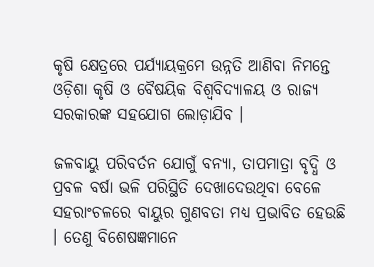କୃଷି କ୍ଷେତ୍ରରେ ପର୍ଯ୍ୟାୟକ୍ରମେ ଉନ୍ନତି ଆଣିବା ନିମନ୍ତେ ଓଡ଼ିଶା କୃଷି ଓ ବୈଷୟିକ ବିଶ୍ୱବିଦ୍ୟାଳୟ ଓ ରାଜ୍ୟ ସରକାରଙ୍କ ସହଯୋଗ ଲୋଡ଼ାଯିବ ।

ଜଳବାୟୁ ପରିବର୍ତନ ଯୋଗୁଁ ବନ୍ୟା, ତାପମାତ୍ରା ବୃଦ୍ଧି ଓ ପ୍ରବଳ ବର୍ଷା ଭଳି ପରିସ୍ଥିତି ଦେଖାଦେଉଥିବା ବେଳେ ସହରାଂଚଳରେ ବାୟୁର ଗୁଣବତା ମଧ୍ୟ ପ୍ରଭାବିତ ହେଉଛି । ତେଣୁ ବିଶେଷଜ୍ଞମାନେ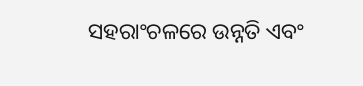ସହରାଂଚଳରେ ଉନ୍ନତି ଏବଂ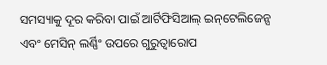ସମସ୍ୟାକୁ ଦୂର କରିବା ପାଇଁ ଆର୍ଟିଫିସିଆଲ୍ ଇନ୍‌ଟେଲିଜେନ୍ସ ଏବଂ ମେସିନ୍ ଲର୍ଣ୍ଣିଂ ଉପରେ ଗୁରୁତ୍ୱାରୋପ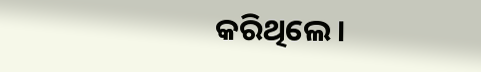କରିଥିଲେ ।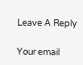Leave A Reply

Your email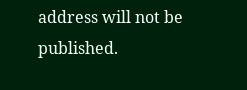address will not be published.